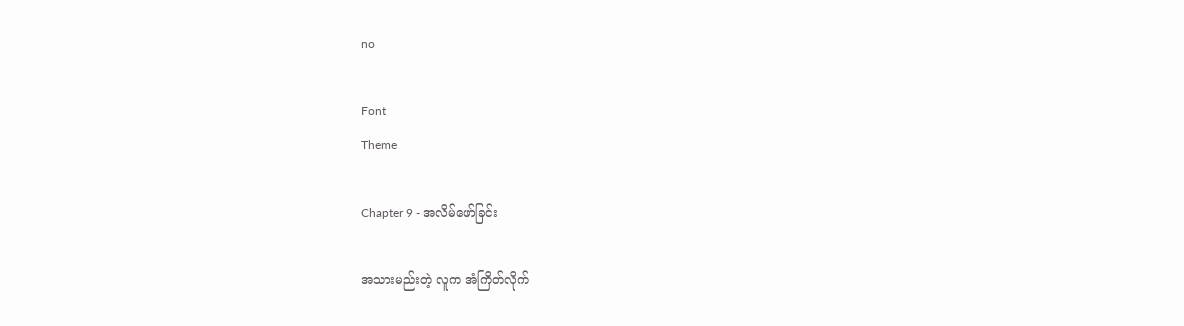no

Font
Theme

Chapter 9 - အလိမ်ဖော်ခြင်း

အသားမည်းတဲ့ လူက အံကြိတ်လိုက်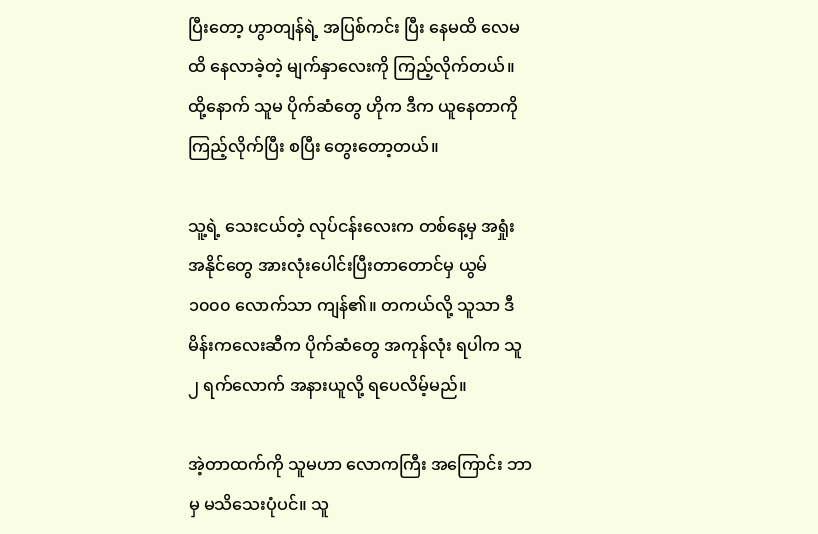ပြီးတော့ ဟွာတျန်ရဲ့ အပြစ်ကင်း ပြီး နေမထိ လေမထိ နေလာခဲ့တဲ့ မျက်နှာလေးကို ကြည့်လိုက်တယ်။ ထို့နောက် သူမ ပိုက်ဆံတွေ ဟိုက ဒီက ယူနေတာကို ကြည့်လိုက်ပြီး စပြီး တွေးတော့တယ်။

သူ့ရဲ့ သေးငယ်တဲ့ လုပ်ငန်းလေးက တစ်နေ့မှ အရှုံး အနိုင်တွေ အားလုံးပေါင်းပြီးတာတောင်မှ ယွမ် ၁၀၀၀ လောက်သာ ကျန်၏။ တကယ်လို့ သူသာ ဒီ မိန်းကလေးဆီက ပိုက်ဆံတွေ အကုန်လုံး ရပါက သူ ၂ ရက်လောက် အနားယူလို့ ရပေလိမ့်မည်။

အဲ့တာထက်ကို သူမဟာ လောကကြီး အကြောင်း ဘာမှ မသိသေးပုံပင်။ သူ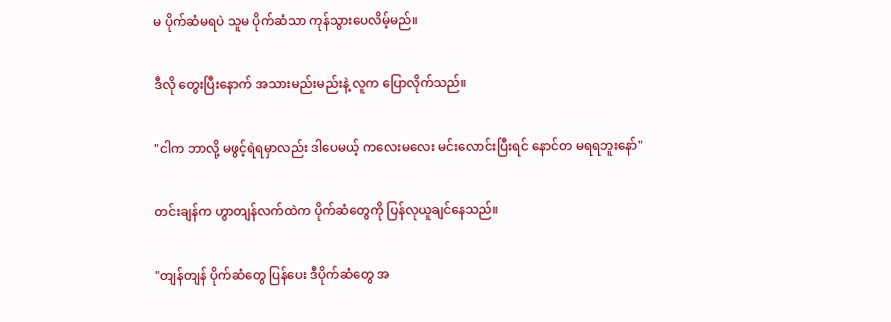မ ပိုက်ဆံမရပဲ သူမ ပိုက်ဆံသာ ကုန်သွားပေလိမ့်မည်။

ဒီလို တွေးပြီးနောက် အသားမည်းမည်းနဲ့ လူက ပြောလိုက်သည်။

"ငါက ဘာလို့ မဖွင့်ရဲရမှာလည်း ဒါပေမယ့် ကလေးမလေး မင်းလောင်းပြီးရင် နောင်တ မရရဘူးနော်"

တင်းချန်က ဟွာတျန်လက်ထဲက ပိုက်ဆံတွေကို ပြန်လုယူချင်နေသည်။

"တျန်တျန် ပိုက်ဆံတွေ ပြန်ပေး ဒီပိုက်ဆံတွေ အ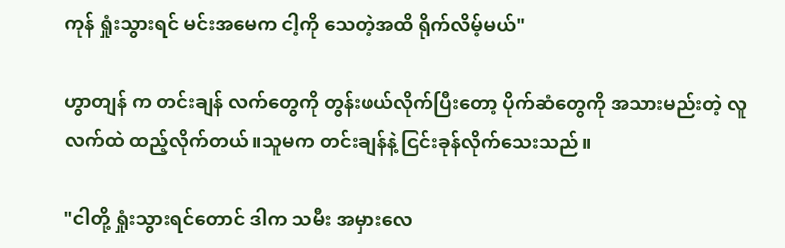ကုန် ရှုံးသွားရင် မင်းအမေက ငါ့ကို သေတဲ့အထိ ရိုက်လိမ့်မယ်"

ဟွာတျန် က တင်းချန် လက်တွေကို တွန်းဖယ်လိုက်ပြီးတော့ ပိုက်ဆံတွေကို အသားမည်းတဲ့ လူလက်ထဲ ထည့်လိုက်တယ်။သူမက တင်းချန်နဲ့ ငြင်းခုန်လိုက်သေးသည်။

"ငါတို့ ရှုံးသွားရင်တောင် ဒါက သမီး အမှားလေ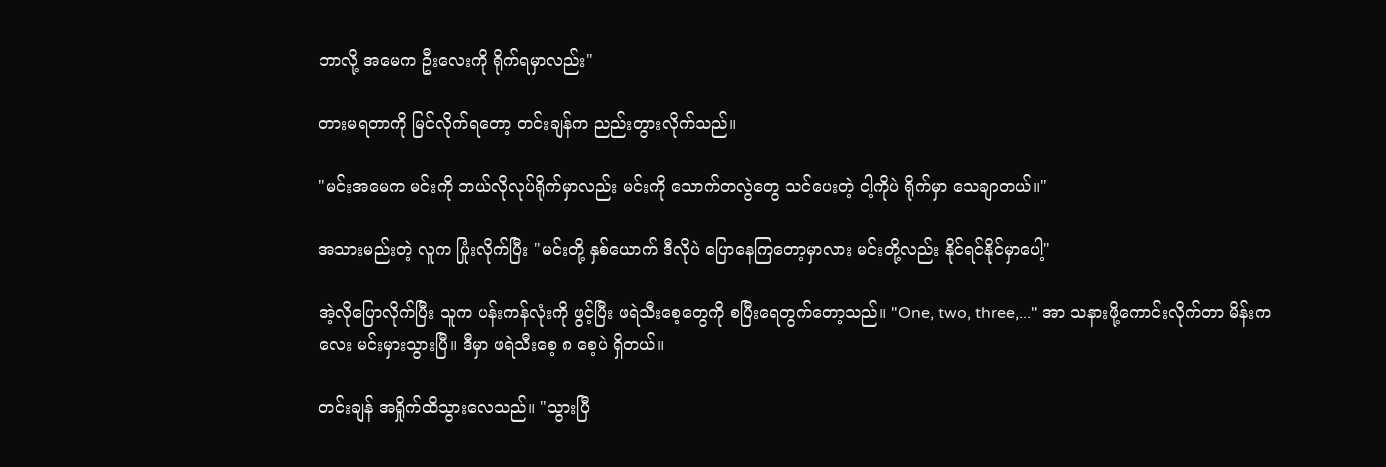ဘာလို့ အမေက ဦးလေးကို ရိုက်ရမှာလည်း"

တားမရတာကို မြင်လိုက်ရတော့ တင်းချန်က ညည်းတွားလိုက်သည်။

"မင်းအမေက မင်းကို ဘယ်လိုလုပ်ရိုက်မှာလည်း မင်းကို သောက်တလွဲတွေ သင်ပေးတဲ့ ငါ့ကိုပဲ ရိုက်မှာ သေချာတယ်။"

အသားမည်းတဲ့ လူက ပြုံးလိုက်ပြီး "မင်းတို့ နှစ်ယောက် ဒီလိုပဲ ပြောနေကြတော့မှာလား မင်းတို့လည်း နိုင်ရင်နိုင်မှာပေါ့"

အဲ့လိုပြောလိုက်ပြီး သူက ပန်းကန်လုံးကို ဖွင့်ပြီး ဖရဲသီးစေ့တွေကို စပြီးရေတွက်တော့သည်။ "One, two, three,..." အာ သနားဖို့ကောင်းလိုက်တာ မိန်းကလေး မင်းမှားသွားပြီ။ ဒီမှာ ဖရဲသီးစေ့ ၈ စေ့ပဲ ရှိတယ်။

တင်းချန် အရှိုက်ထိသွားလေသည်။ "သွားပြီ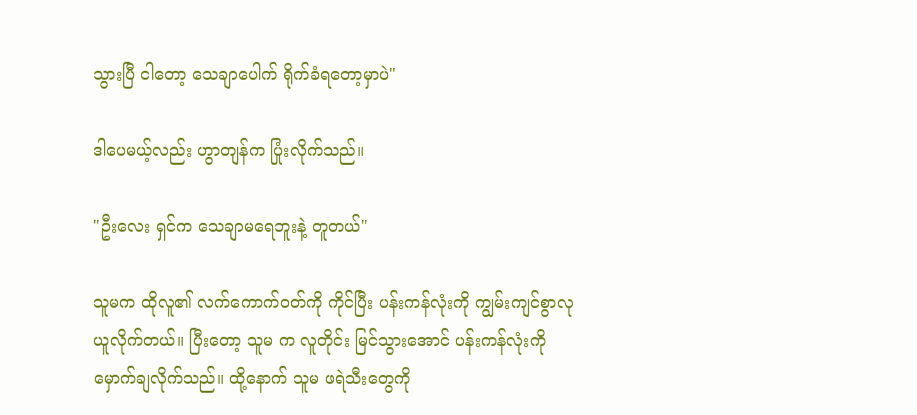သွားပြီ ငါတော့ သေချာပေါက် ရိုက်ခံရတော့မှာပဲ"

ဒါပေမယ့်လည်း ဟွာတျန်က ပြုံးလိုက်သည်။

"ဦးလေး ရှင်က သေချာမရေဘူးနဲ့ တူတယ်"

သူမက ထိုလူ၏ လက်ကောက်ဝတ်ကို ကိုင်ပြီး ပန်းကန်လုံးကို ကျွမ်းကျင်စွာလုယူလိုက်တယ်။ ပြီးတော့ သူမ က လူတိုင်း မြင်သွားအောင် ပန်းကန်လုံးကို မှောက်ချလိုက်သည်။ ထို့နောက် သူမ ဖရဲသီးတွေကို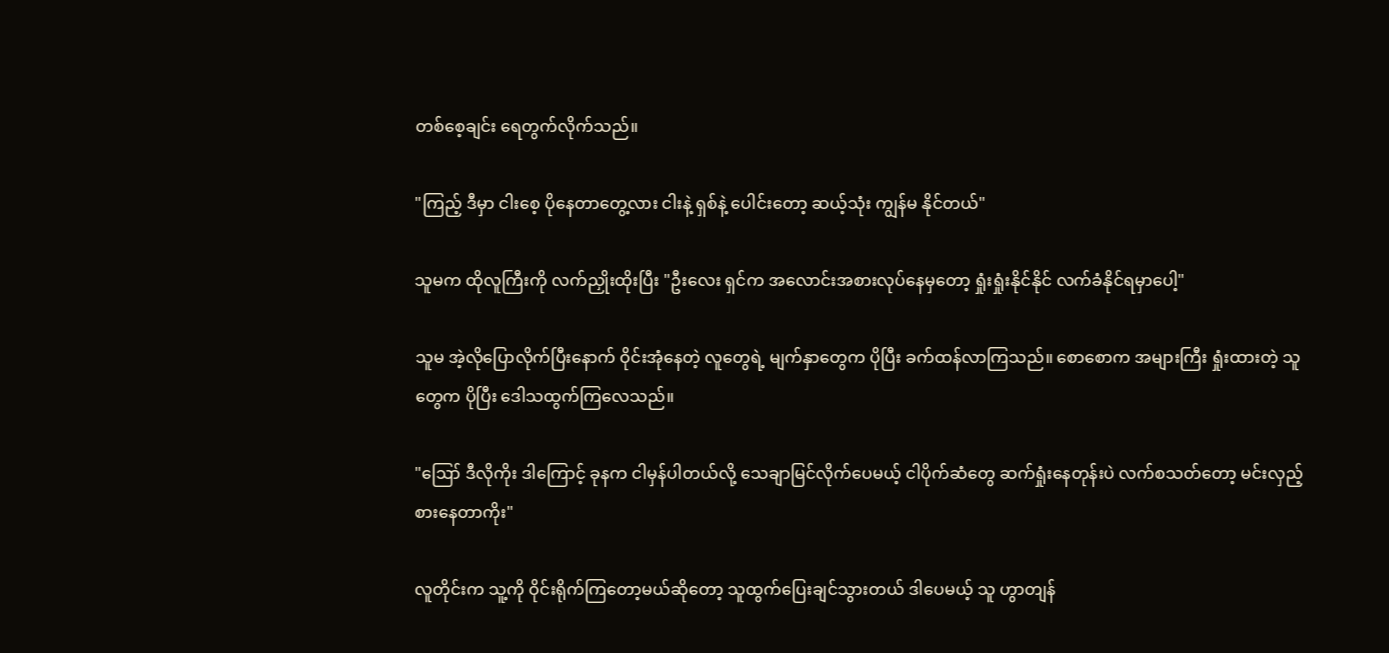တစ်စေ့ချင်း ရေတွက်လိုက်သည်။

"ကြည့် ဒီမှာ ငါးစေ့ ပိုနေတာတွေ့လား ငါးနဲ့ ရှစ်နဲ့ ပေါင်းတော့ ဆယ့်သုံး ကျွန်မ နိုင်တယ်"

သူမက ထိုလူကြီးကို လက်ညှိုးထိုးပြီး "ဦးလေး ရှင်က အလောင်းအစားလုပ်နေမှတော့ ရှုံးရှုံးနိုင်နိုင် လက်ခံနိုင်ရမှာပေါ့"

သူမ အဲ့လိုပြောလိုက်ပြီးနောက် ဝိုင်းအုံနေတဲ့ လူတွေရဲ့ မျက်နှာတွေက ပိုပြီး ခက်ထန်လာကြသည်။ စောစောက အများကြီး ရှုံးထားတဲ့ သူတွေက ပိုပြီး ဒေါသထွက်ကြလေသည်။

"ဪ ဒီလိုကိုး ဒါကြောင့် ခုနက ငါမှန်ပါတယ်လို့ သေချာမြင်လိုက်ပေမယ့် ငါပိုက်ဆံတွေ ဆက်ရှုံးနေတုန်းပဲ လက်စသတ်တော့ မင်းလှည့်စားနေတာကိုး"

လူတိုင်းက သူ့ကို ဝိုင်းရိုက်ကြတော့မယ်ဆိုတော့ သူထွက်ပြေးချင်သွားတယ် ဒါပေမယ့် သူ ဟွာတျန်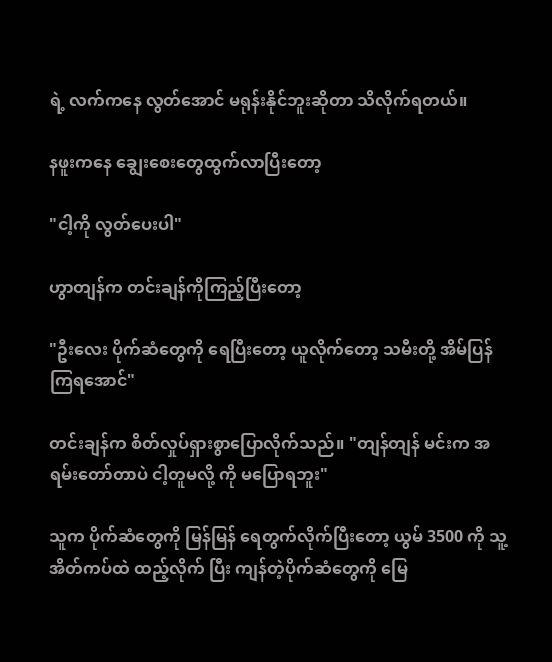ရဲ့ လက်ကနေ လွတ်အောင် မရုန်းနိုင်ဘူးဆိုတာ သိလိုက်ရတယ်။

နဖူးကနေ ချွေးစေးတွေထွက်လာပြီးတော့

"ငါ့ကို လွတ်ပေးပါ"

ဟွာတျန်က တင်းချန်ကိုကြည့်ပြီးတော့

"ဦးလေး ပိုက်ဆံတွေကို ရေပြီးတော့ ယူလိုက်တော့ သမီးတို့ အိမ်ပြန်ကြရအောင်"

တင်းချန်က စိတ်လှုပ်ရှားစွာပြောလိုက်သည်။ "တျန်တျန် မင်းက အရမ်းတော်တာပဲ ငါ့တူမလို့ ကို မပြောရဘူး"

သူက ပိုက်ဆံတွေကို မြန်မြန် ရေတွက်လိုက်ပြီးတော့ ယွမ် 3500 ကို သူ့အိတ်ကပ်ထဲ ထည့်လိုက် ပြီး ကျန်တဲ့ပိုက်ဆံတွေကို မြေ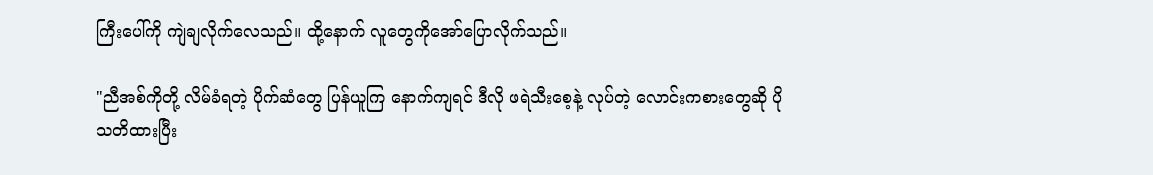ကြီးပေါ်ကို ကျဲချလိုက်လေသည်။ ထို့နောက် လူတွေကိုအော်ပြောလိုက်သည်။

"ညီအစ်ကိုတို့ လိမ်ခံရတဲ့ ပိုက်ဆံတွေ ပြန်ယူကြ နောက်ကျရင် ဒီလို ဖရဲသီးစေ့နဲ့ လုပ်တဲ့ လောင်းကစားတွေဆို ပိုသတိထားပြီး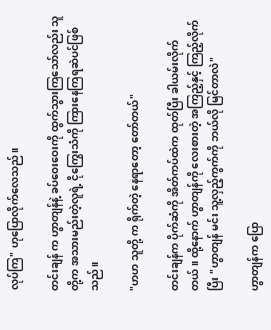လုပ်ကြ" ဟုပြောလိုက်လေသည်။

တင်းချန် က ဟွာတျန်နဲ့ ခပ်ဝေးဝေးကို ထွက်သွားကြသော်လည်း သူတို့က အသားမည်းတဲ့လူရဲ့ ငိုကြွေးသံကို ကြားနေကြရဆဲပင်ဖြစ်သည်။

"ဟဟ သူတို့ က ရိုက်တဲ့ နေရာတော့ တော်တယ်"

တင်းချန်က ပိုက်ဆံကို အိတ်ကပ်ထဲက ထုတ်ပြီး ခါယမ်းလိုက်တယ်။ ထို့နောက် ဟွာတျန်ကို လေးစားတဲ့ အကြည့်နှင့် ကြည့်လိုက်ပြီး "ဟွာတျန် မင်း သူ့လှည့်ကွက်ကို ဘယ်လို မြင်တာလဲ"

ဟွာတျန်က ပြော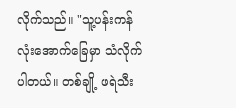လိုက်သည်။ "သူ့ပန်းကန်လုံးအောက်ခြေမှာ သံလိုက်ပါတယ်။ တစ်ချို့ ဖရဲသီး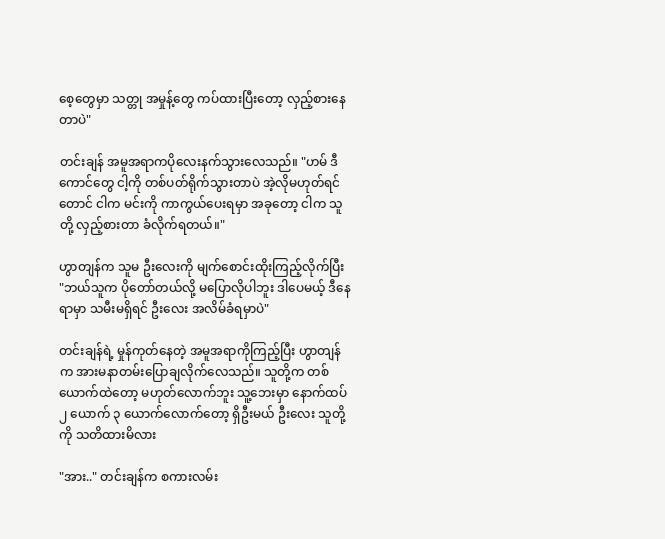စေ့တွေမှာ သတ္တု အမှုန့်တွေ ကပ်ထားပြီးတော့ လှည့်စားနေတာပဲ"

တင်းချန် အမူအရာကပိုလေးနက်သွားလေသည်။ "ဟမ် ဒီကောင်တွေ ငါ့ကို တစ်ပတ်ရိုက်သွားတာပဲ အဲ့လိုမဟုတ်ရင်တောင် ငါက မင်းကို ကာကွယ်ပေးရမှာ အခုတော့ ငါက သူတို့ လှည့်စားတာ ခံလိုက်ရတယ်။"

ဟွာတျန်က သူမ ဦးလေးကို မျက်စောင်းထိုးကြည့်လိုက်ပြီး "ဘယ်သူက ပိုတော်တယ်လို့ မပြောလိုပါဘူး ဒါပေမယ့် ဒီနေရာမှာ သမီးမရှိရင် ဦးလေး အလိမ်ခံရမှာပဲ"

တင်းချန်ရဲ့ မှုန်ကုတ်နေတဲ့ အမူအရာကိုကြည့်ပြီး ဟွာတျန်က အားမနာတမ်းပြောချလိုက်လေသည်။ သူတို့က တစ်ယောက်ထဲတော့ မဟုတ်လောက်ဘူး သူ့ဘေးမှာ နောက်ထပ် ၂ ယောက် ၃ ယောက်လောက်တော့ ရှိဦးမယ် ဦးလေး သူတို့ကို သတိထားမိလား

"အား.." တင်းချန်က စကားလမ်း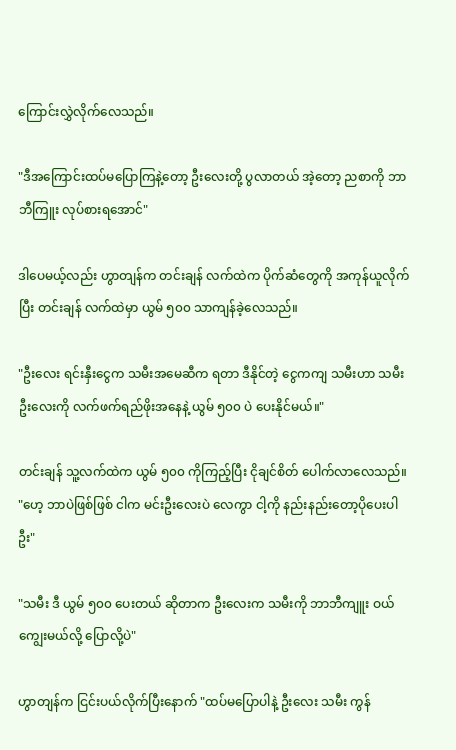ကြောင်းလွှဲလိုက်လေသည်။

"ဒီအကြောင်းထပ်မပြောကြနဲ့တော့ ဦးလေးတို့ ပွလာတယ် အဲ့တော့ ညစာကို ဘာဘီကြူး လုပ်စားရအောင်"

ဒါပေမယ့်လည်း ဟွာတျန်က တင်းချန် လက်ထဲက ပိုက်ဆံတွေကို အကုန်ယူလိုက်ပြီး တင်းချန် လက်ထဲမှာ ယွမ် ၅၀၀ သာကျန်ခဲ့လေသည်။

"ဦးလေး ရင်းနှီးငွေက သမီးအမေဆီက ရတာ ဒီနိုင်တဲ့ ငွေကကျ သမီးဟာ သမီးဦးလေးကို လက်ဖက်ရည်ဖိုးအနေနဲ့ ယွမ် ၅၀၀ ပဲ ပေးနိုင်မယ်။"

တင်းချန် သူ့လက်ထဲက ယွမ် ၅၀၀ ကိုကြည့်ပြီး ငိုချင်စိတ် ပေါက်လာလေသည်။ "ဟေ့ ဘာပဲဖြစ်ဖြစ် ငါက မင်းဦးလေးပဲ လေကွာ ငါ့ကို နည်းနည်းတော့ပိုပေးပါဦး"

"သမီး ဒီ ယွမ် ၅၀၀ ပေးတယ် ဆိုတာက ဦးလေးက သမီးကို ဘာဘီကျူး ဝယ်ကျွေးမယ်လို့ ပြောလို့ပဲ"

ဟွာတျန်က ငြင်းပယ်လိုက်ပြီးနောက် "ထပ်မပြောပါနဲ့ ဦးလေး သမီး ကွန်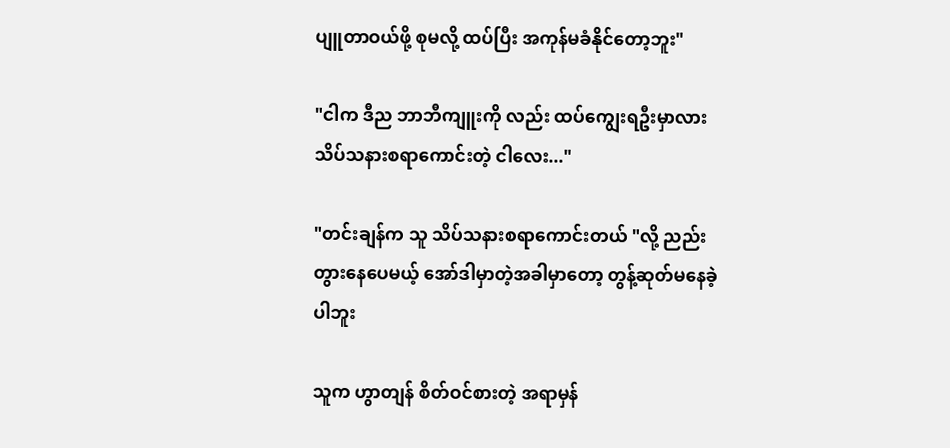ပျူတာဝယ်ဖို့ စုမလို့ ထပ်ပြီး အကုန်မခံနိုင်တော့ဘူး"

"ငါက ဒီည ဘာဘီကျူးကို လည်း ထပ်ကျွေးရဦးမှာလား သိပ်သနားစရာကောင်းတဲ့ ငါလေး..."

"တင်းချန်က သူ သိပ်သနားစရာကောင်းတယ် "လို့ ညည်းတွားနေပေမယ့် အော်ဒါမှာတဲ့အခါမှာတော့ တွန့်ဆုတ်မနေခဲ့ပါဘူး

သူက ဟွာတျန် စိတ်ဝင်စားတဲ့ အရာမှန်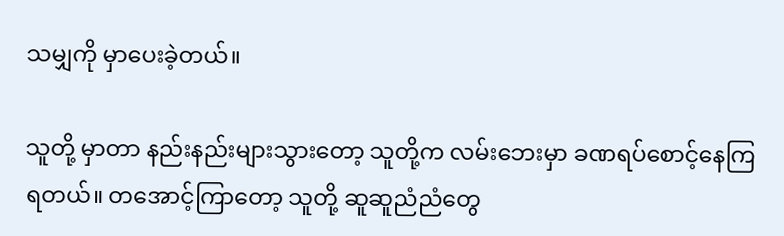သမျှကို မှာပေးခဲ့တယ်။

သူတို့ မှာတာ နည်းနည်းများသွားတော့ သူတို့က လမ်းဘေးမှာ ခဏရပ်စောင့်နေကြရတယ်။ တအောင့်ကြာတော့ သူတို့ ဆူဆူညံညံတွေ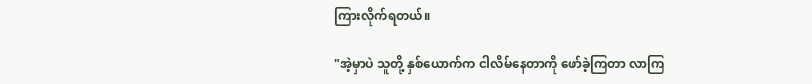ကြားလိုက်ရတယ်။

"အဲ့မှာပဲ သူတို့ နှစ်ယောက်က ငါလိမ်နေတာကို ဖော်ခဲ့ကြတာ လာကြ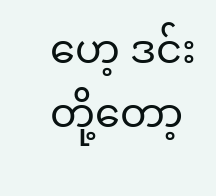ဟေ့ ဒင်းတို့တော့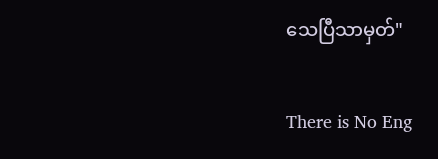သေပြီသာမှတ်"

There is No Eng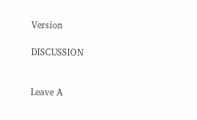Version

DISCUSSION


Leave A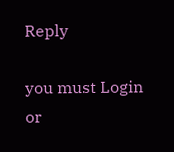Reply

you must Login or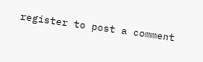register to post a comment